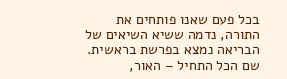בכל פעם שאנו פותחים את התורה, נדמה ששיא השיאים של הבריאה נמצא בפרשת בראשית. שם הכל התחיל – האור,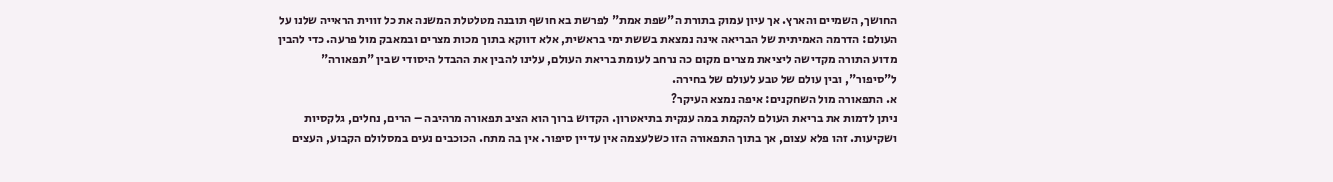החושך, השמיים והארץ. אך עיון עמוק בתורת ה"שפת אמת" לפרשת בא חושף תובנה מטלטלת המשנה את כל זווית הראייה שלנו על העולם: הדרמה האמיתית של הבריאה אינה נמצאת בששת ימי בראשית, אלא דווקא בתוך מכות מצרים ובמאבק מול פרעה. כדי להבין מדוע התורה מקדישה ליציאת מצרים מקום כה נרחב לעומת בריאת העולם, עלינו להבין את ההבדל היסודי שבין "תפאורה" ל"סיפור", ובין עולם של טבע לעולם של בחירה.
א. התפאורה מול השחקנים: איפה נמצא העיקר?
ניתן לדמות את בריאת העולם להקמת במה ענקית בתיאטרון. הקדוש ברוך הוא הציב תפאורה מרהיבה – הרים, נחלים, גלקסיות ושקיעות. זהו פלא עצום, אך בתוך התפאורה הזו כשלעצמה אין עדיין סיפור. אין בה מתח. הכוכבים נעים במסלולם הקבוע, העצים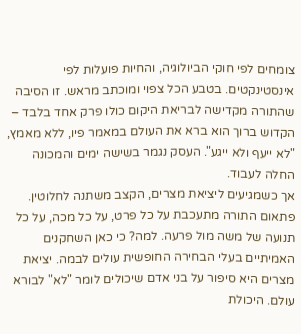צומחים לפי חוקי הביולוגיה, והחיות פועלות לפי אינסטינקטים. בטבע הכל צפוי ומוכתב מראש. זו הסיבה שהתורה מקדישה לבריאת היקום כולו פרק אחד בלבד – הקדוש ברוך הוא ברא את העולם במאמר פיו, ללא מאמץ, "לא ייעף ולא ייגע". העסק נגמר בשישה ימים והמכונה החלה לעבוד.
אך כשמגיעים ליציאת מצרים, הקצב משתנה לחלוטין. פתאום התורה מתעכבת על כל פרט, על כל מכה, על כל תנועה של משה מול פרעה. למה? כי כאן השחקנים האמיתיים בעלי הבחירה החופשית עולים לבמה. יציאת מצרים היא סיפור על בני אדם שיכולים לומר "לא" לבורא עולם. היכולת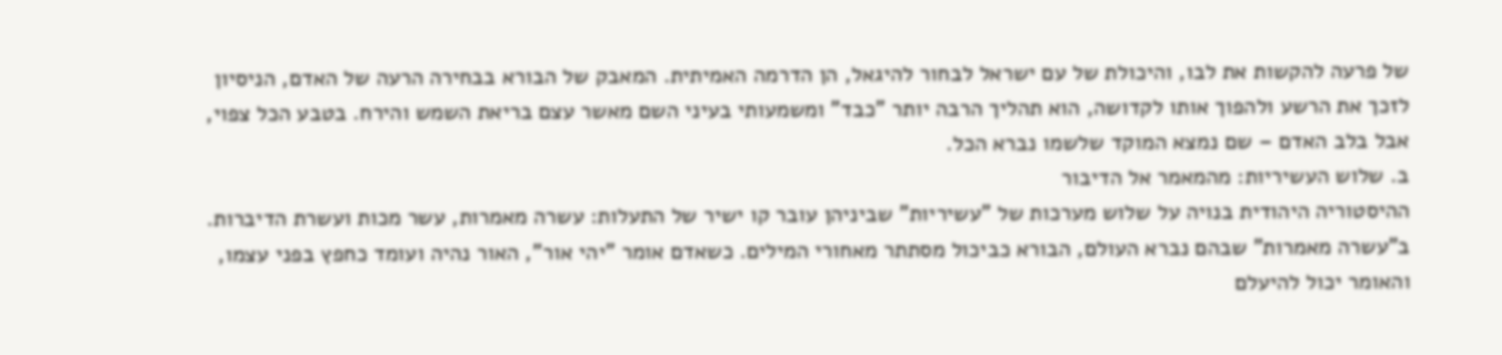של פרעה להקשות את לבו, והיכולת של עם ישראל לבחור להיגאל, הן הדרמה האמיתית. המאבק של הבורא בבחירה הרעה של האדם, הניסיון לזכך את הרשע ולהפוך אותו לקדושה, הוא תהליך הרבה יותר "כבד" ומשמעותי בעיני השם מאשר עצם בריאת השמש והירח. בטבע הכל צפוי, אבל בלב האדם – שם נמצא המוקד שלשמו נברא הכל.
ב. שלוש העשיריות: מהמאמר אל הדיבור
ההיסטוריה היהודית בנויה על שלוש מערכות של "עשיריות" שביניהן עובר קו ישיר של התעלות: עשרה מאמרות, עשר מכות ועשרת הדיברות.
ב"עשרה מאמרות" שבהם נברא העולם, הבורא כביכול מסתתר מאחורי המילים. כשאדם אומר "יהי אור", האור נהיה ועומד כחפץ בפני עצמו, והאומר יכול להיעלם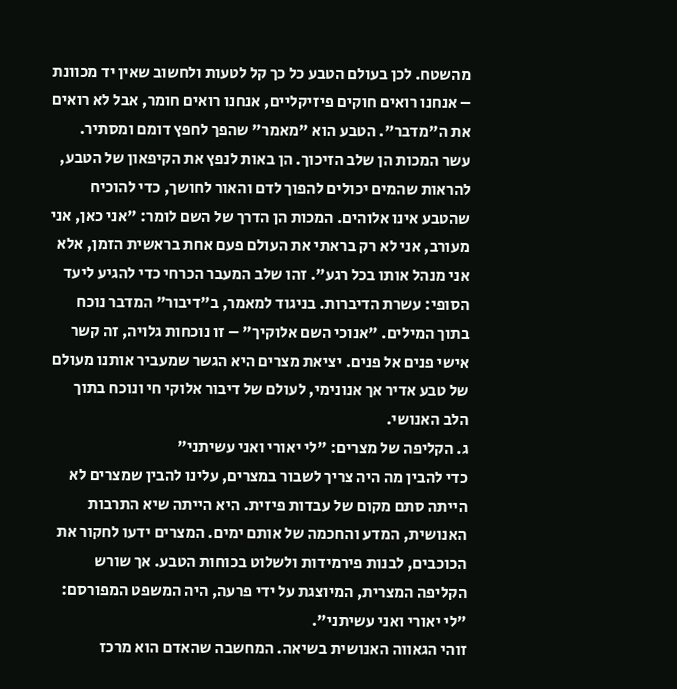מהשטח. לכן בעולם הטבע כל כך קל לטעות ולחשוב שאין יד מכוונת – אנחנו רואים חוקים פיזיקליים, אנחנו רואים חומר, אבל לא רואים את ה"מדבר". הטבע הוא "מאמר" שהפך לחפץ דומם ומסתיר.
עשר המכות הן שלב הזיכוך. הן באות לנפץ את הקיפאון של הטבע, להראות שהמים יכולים להפוך לדם והאור לחושך, כדי להוכיח שהטבע אינו אלוהים. המכות הן הדרך של השם לומר: "אני כאן, אני מעורב, אני לא רק בראתי את העולם פעם אחת בראשית הזמן, אלא אני מנהל אותו בכל רגע". זהו שלב המעבר הכרחי כדי להגיע ליעד הסופי: עשרת הדיברות. בניגוד למאמר, ב"דיבור" המדבר נוכח בתוך המילים. "אנוכי השם אלוקיך" – זו נוכחות גלויה, זה קשר אישי פנים אל פנים. יציאת מצרים היא הגשר שמעביר אותנו מעולם של טבע אדיר אך אנונימי, לעולם של דיבור אלוקי חי ונוכח בתוך הלב האנושי.
ג. הקליפה של מצרים: "לי יאורי ואני עשיתני"
כדי להבין מה היה צריך לשבור במצרים, עלינו להבין שמצרים לא הייתה סתם מקום של עבדות פיזית. היא הייתה שיא התרבות האנושית, המדע והחכמה של אותם ימים. המצרים ידעו לחקור את הכוכבים, לבנות פירמידות ולשלוט בכוחות הטבע. אך שורש הקליפה המצרית, המיוצגת על ידי פרעה, היה המשפט המפורסם: "לי יאורי ואני עשיתני".
זוהי הגאווה האנושית בשיאה. המחשבה שהאדם הוא מרכז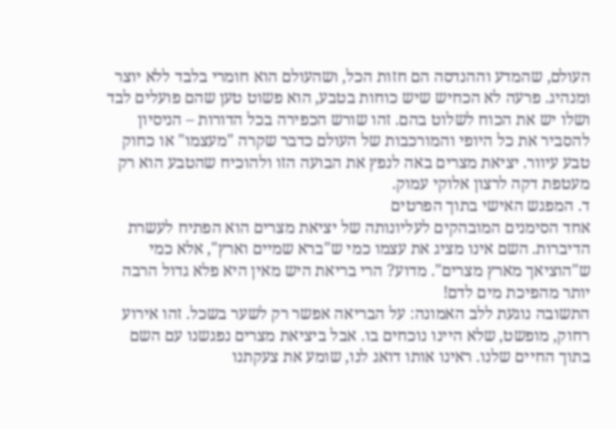העולם, שהמדע וההנדסה הם חזות הכל, ושהעולם הוא חומרי בלבד ללא יוצר ומנהיג. פרעה לא הכחיש שיש כוחות בטבע, הוא פשוט טען שהם פועלים לבד ושלו יש את הכוח לשלוט בהם. זהו שורש הכפירה בכל הדורות – הניסיון להסביר את כל היופי והמורכבות של העולם כדבר שקרה "מעצמו" או כחוק טבע עיוור. יציאת מצרים באה לנפץ את הבועה הזו ולהוכיח שהטבע הוא רק מעטפת דקה לרצון אלוקי עמוק.
ד. המפגש האישי בתוך הפרטים
אחד הסימנים המובהקים לעליונותה של יציאת מצרים הוא הפתיח לעשרת הדיברות. השם אינו מציג את עצמו כמי ש"ברא שמיים וארץ", אלא כמי ש"הוציאך מארץ מצרים". מדוע? הרי בריאת היש מאין היא פלא גדול הרבה יותר מהפיכת מים לדם!
התשובה נוגעת ללב האמונה: על הבריאה אפשר רק לשער בשכל. זהו אירוע רחוק, מופשט, שלא היינו נוכחים בו. אבל ביציאת מצרים נפגשנו עם השם בתוך החיים שלנו. ראינו אותו דואג לנו, שומע את צעקתנו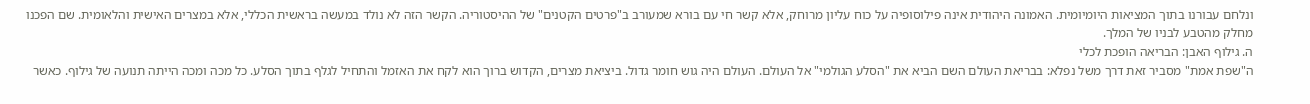ונלחם עבורנו בתוך המציאות היומיומית. האמונה היהודית אינה פילוסופיה על כוח עליון מרוחק, אלא קשר חי עם בורא שמעורב ב"פרטים הקטנים" של ההיסטוריה. הקשר הזה לא נולד במעשה בראשית הכללי, אלא במצרים האישית והלאומית. שם הפכנו מחלק מהטבע לבניו של המלך.
ה. גילוף האבן: הבריאה הופכת לכלי
ה"שפת אמת" מסביר זאת דרך משל נפלא: בבריאת העולם השם הביא את "הסלע הגולמי" אל העולם. העולם היה גוש חומר גדול. ביציאת מצרים, הקדוש ברוך הוא לקח את האזמל והתחיל לגלף בתוך הסלע. כל מכה ומכה הייתה תנועה של גילוף. כאשר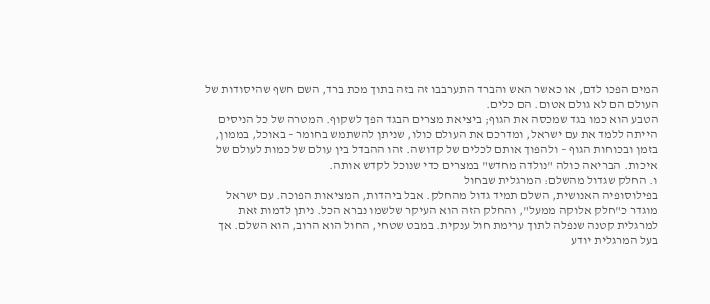המים הפכו לדם, או כאשר האש והברד התערבבו זה בזה בתוך מכת ברד, השם חשף שהיסודות של העולם הם לא גולם אטום. הם כלים.
הטבע הוא כמו בגד שמכסה את הגוף; ביציאת מצרים הבגד הפך לשקוף. המטרה של כל הניסים הייתה ללמד את עם ישראל, ומדרכם את העולם כולו, שניתן להשתמש בחומר – באוכל, בממון, בזמן ובכוחות הגוף – ולהפוך אותם לכלים של קדושה. זהו ההבדל בין עולם של כמות לעולם של איכות. הבריאה כולה "נולדה מחדש" במצרים כדי שנוכל לקדש אותה.
ו. החלק שגדול מהשלם: המרגלית שבחול
בפילוסופיה האנושית, השלם תמיד גדול מהחלק. אבל ביהדות, המציאות הפוכה. עם ישראל מוגדר כ"חלק אלוקה ממעל", והחלק הזה הוא העיקר שלשמו נברא הכל. ניתן לדמות זאת למרגלית קטנה שנפלה לתוך ערימת חול ענקית. במבט שטחי, החול הוא הרוב, הוא השלם. אך בעל המרגלית יודע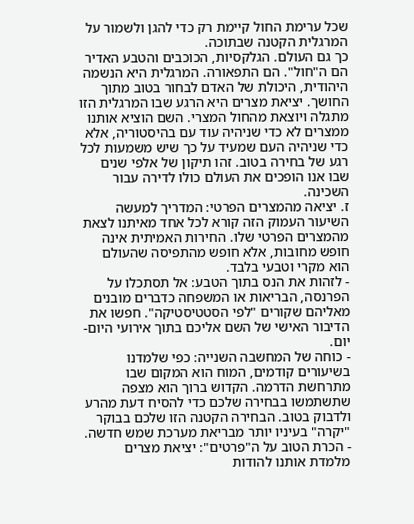שכל ערימת החול קיימת רק כדי להגן ולשמור על המרגלית הקטנה שבתוכה.
כך גם העולם. הגלקסיות, הכוכבים והטבע האדיר הם ה"חול". הם התפאורה. המרגלית היא הנשמה היהודית, היכולת של האדם לבחור בטוב מתוך החושך. יציאת מצרים היא הרגע שבו המרגלית הזו מתגלה ויוצאת מהחול המצרי. השם הוציא אותנו ממצרים לא כדי שניהיה עוד עם בהיסטוריה, אלא כדי שניהיה העם שמעיד על כך שיש משמעות לכל רגע של בחירה בטוב. זהו תיקון של אלפי שנים שבו אנו הופכים את העולם כולו לדירה עבור השכינה.
ז. יציאה מהמצרים הפרטי: המדריך למעשה
השיעור העמוק הזה קורא לכל אחד מאיתנו לצאת מהמצרים הפרטי שלו. החירות האמיתית אינה חופש מחובות, אלא חופש מהתפיסה שהעולם הוא מקרי וטבעי בלבד.
- לזהות את הנס בתוך הטבע: אל תסתכלו על הפרנסה, הבריאות או המשפחה כדברים מובנים מאליהם שקורים "לפי הסטטיסטיקה". חפשו את הדיבור האישי של השם אליכם בתוך אירועי היום-יום.
- כוחה של המחשבה השנייה: כפי שלמדנו בשיעורים קודמים, המוח הוא המקום שבו מתרחשת הדרמה. הקדוש ברוך הוא מצפה שתשתמשו בבחירה שלכם כדי להסיח דעת מהרע ולדבוק בטוב. הבחירה הקטנה הזו שלכם בבוקר "יקרה" בעיניו יותר מבריאת מערכת שמש חדשה.
- הכרת הטוב על ה"פרטים": יציאת מצרים מלמדת אותנו להודות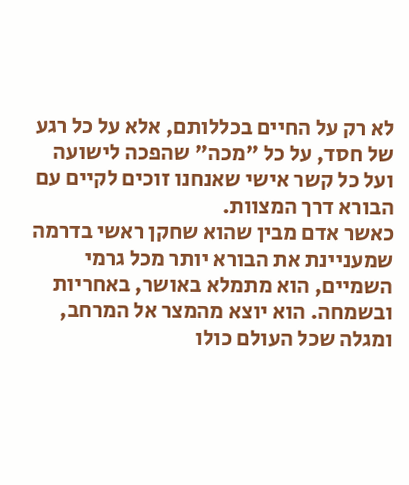לא רק על החיים בכללותם, אלא על כל רגע של חסד, על כל "מכה" שהפכה לישועה ועל כל קשר אישי שאנחנו זוכים לקיים עם הבורא דרך המצוות.
כאשר אדם מבין שהוא שחקן ראשי בדרמה שמעניינת את הבורא יותר מכל גרמי השמיים, הוא מתמלא באושר, באחריות ובשמחה. הוא יוצא מהמצר אל המרחב, ומגלה שכל העולם כולו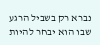נברא רק בשביל הרגע שבו הוא יבחר להיות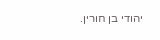יהודי בן חורין.